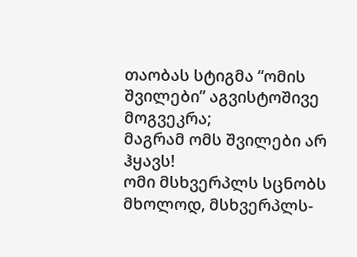თაობას სტიგმა “ომის შვილები” აგვისტოშივე მოგვეკრა;
მაგრამ ომს შვილები არ ჰყავს!
ომი მსხვერპლს სცნობს მხოლოდ, მსხვერპლს-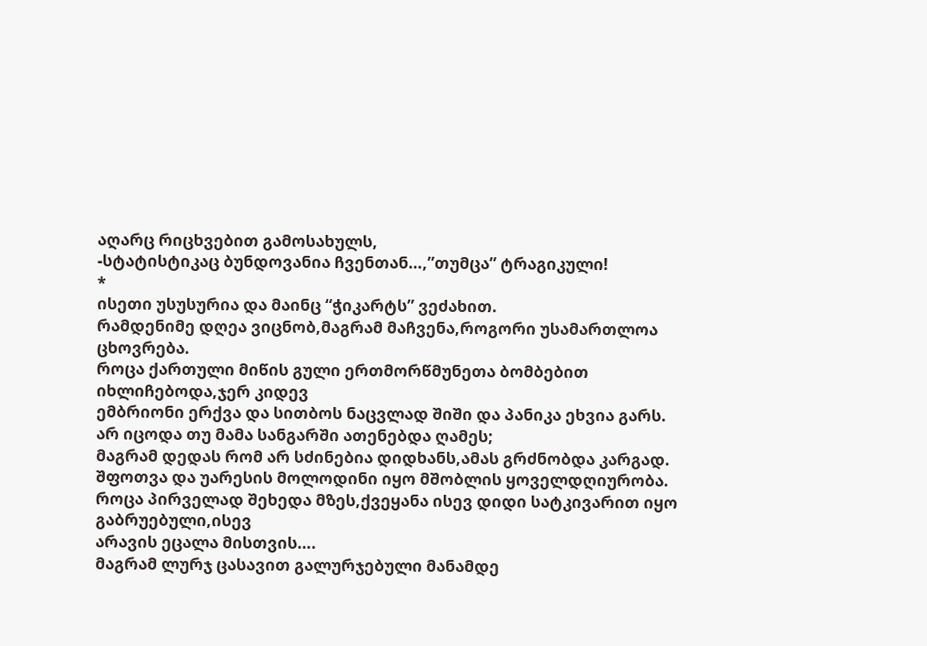აღარც რიცხვებით გამოსახულს,
-სტატისტიკაც ბუნდოვანია ჩვენთან…,”თუმცა” ტრაგიკული!
*
ისეთი უსუსურია და მაინც “ჭიკარტს” ვეძახით.
რამდენიმე დღეა ვიცნობ,მაგრამ მაჩვენა,როგორი უსამართლოა ცხოვრება.
როცა ქართული მიწის გული ერთმორწმუნეთა ბომბებით იხლიჩებოდა,ჯერ კიდევ
ემბრიონი ერქვა და სითბოს ნაცვლად შიში და პანიკა ეხვია გარს.
არ იცოდა თუ მამა სანგარში ათენებდა ღამეს;
მაგრამ დედას რომ არ სძინებია დიდხანს,ამას გრძნობდა კარგად.
შფოთვა და უარესის მოლოდინი იყო მშობლის ყოველდღიურობა.
როცა პირველად შეხედა მზეს,ქვეყანა ისევ დიდი სატკივარით იყო გაბრუებული,ისევ
არავის ეცალა მისთვის….
მაგრამ ლურჯ ცასავით გალურჯებული მანამდე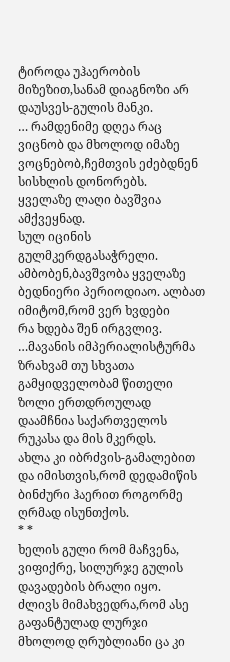ტიროდა უჰაერობის მიზეზით,სანამ დიაგნოზი არ დაუსვეს-გულის მანკი.
… რამდენიმე დღეა რაც ვიცნობ და მხოლოდ იმაზე ვოცნებობ,ჩემთვის ეძებდნენ სისხლის დონორებს.
ყველაზე ლაღი ბავშვია ამქვეყნად.
სულ იცინის გულმკერდგასაჭრელი.
ამბობენ,ბავშვობა ყველაზე ბედნიერი პერიოდიაო. ალბათ იმიტომ,რომ ვერ ხვდები
რა ხდება შენ ირგვლივ.
…მავანის იმპერიალისტურმა ზრახვამ თუ სხვათა გამყიდველობამ წითელი ზოლი ერთდროულად დაამჩნია საქართველოს რუკასა და მის მკერდს.
ახლა კი იბრძვის-გამალებით და იმისთვის,რომ დედამიწის ბინძური ჰაერით როგორმე
ღრმად ისუნთქოს.
* *
ხელის გული რომ მაჩვენა, ვიფიქრე, სილურჯე გულის დავადების ბრალი იყო.
ძლივს მიმახვედრა,რომ ასე გაფანტულად ლურჯი მხოლოდ ღრუბლიანი ცა კი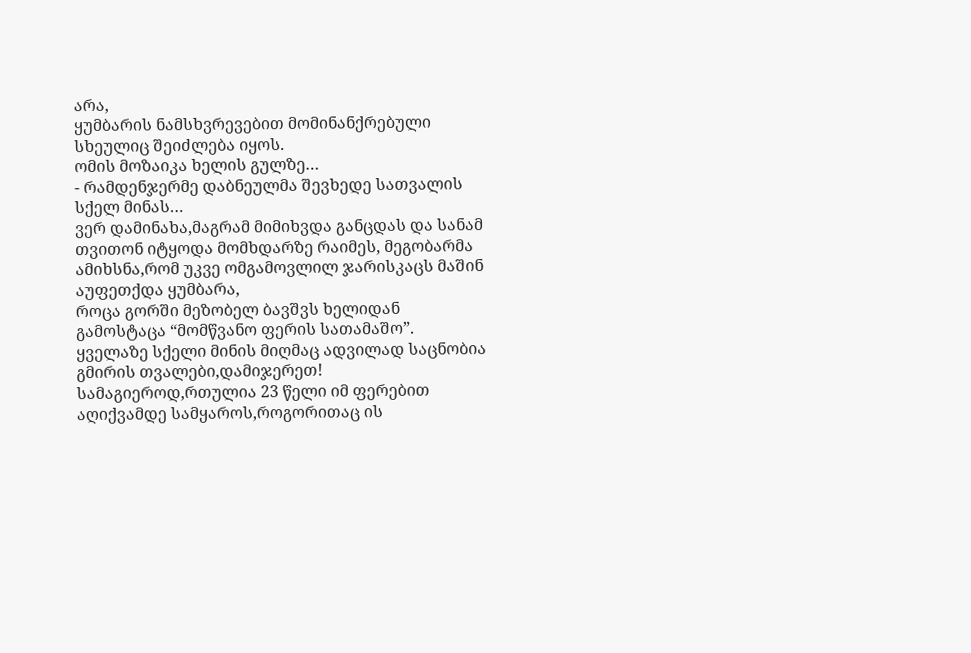არა,
ყუმბარის ნამსხვრევებით მომინანქრებული სხეულიც შეიძლება იყოს.
ომის მოზაიკა ხელის გულზე…
- რამდენჯერმე დაბნეულმა შევხედე სათვალის სქელ მინას…
ვერ დამინახა,მაგრამ მიმიხვდა განცდას და სანამ თვითონ იტყოდა მომხდარზე რაიმეს, მეგობარმა ამიხსნა,რომ უკვე ომგამოვლილ ჯარისკაცს მაშინ აუფეთქდა ყუმბარა,
როცა გორში მეზობელ ბავშვს ხელიდან გამოსტაცა “მომწვანო ფერის სათამაშო”.
ყველაზე სქელი მინის მიღმაც ადვილად საცნობია გმირის თვალები,დამიჯერეთ! სამაგიეროდ,რთულია 23 წელი იმ ფერებით აღიქვამდე სამყაროს,როგორითაც ის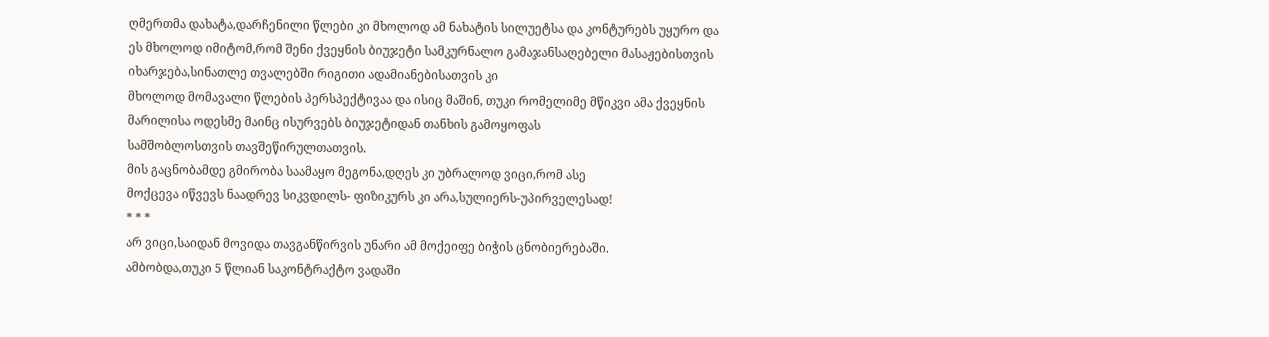ღმერთმა დახატა,დარჩენილი წლები კი მხოლოდ ამ ნახატის სილუეტსა და კონტურებს უყურო და
ეს მხოლოდ იმიტომ,რომ შენი ქვეყნის ბიუჯეტი სამკურნალო გამაჯანსაღებელი მასაჟებისთვის იხარჯება,სინათლე თვალებში რიგითი ადამიანებისათვის კი
მხოლოდ მომავალი წლების პერსპექტივაა და ისიც მაშინ, თუკი რომელიმე მწიკვი ამა ქვეყნის მარილისა ოდესმე მაინც ისურვებს ბიუჯეტიდან თანხის გამოყოფას
სამშობლოსთვის თავშეწირულთათვის.
მის გაცნობამდე გმირობა საამაყო მეგონა,დღეს კი უბრალოდ ვიცი,რომ ასე
მოქცევა იწვევს ნაადრევ სიკვდილს- ფიზიკურს კი არა,სულიერს-უპირველესად!
* * *
არ ვიცი,საიდან მოვიდა თავგანწირვის უნარი ამ მოქეიფე ბიჭის ცნობიერებაში.
ამბობდა,თუკი 5 წლიან საკონტრაქტო ვადაში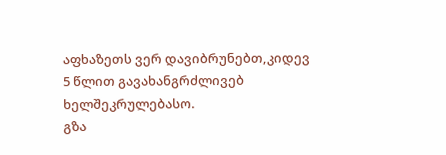აფხაზეთს ვერ დავიბრუნებთ,კიდევ
5 წლით გავახანგრძლივებ ხელშეკრულებასო.
გზა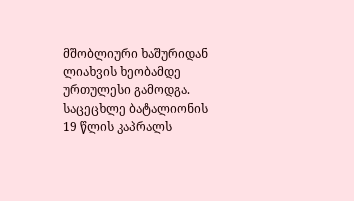მშობლიური ხაშურიდან ლიახვის ხეობამდე ურთულესი გამოდგა.
საცეცხლე ბატალიონის 19 წლის კაპრალს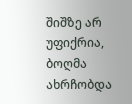შიშზე არ უფიქრია, ბოღმა ახრჩობდა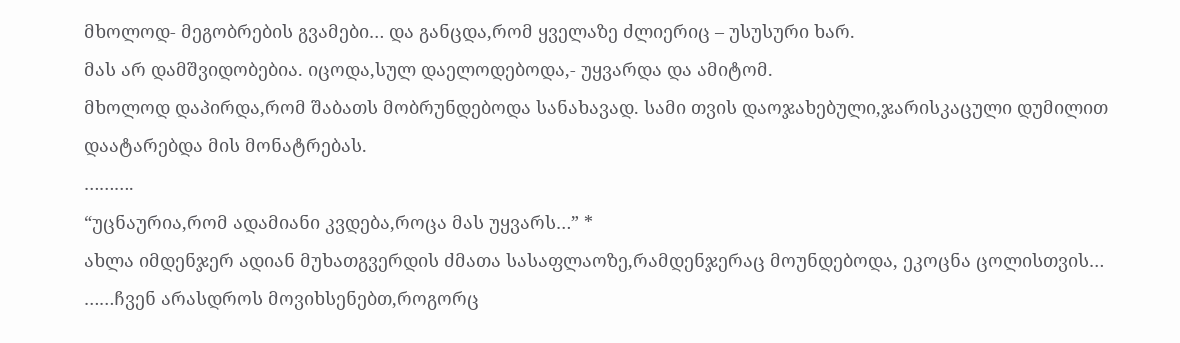მხოლოდ- მეგობრების გვამები… და განცდა,რომ ყველაზე ძლიერიც – უსუსური ხარ.
მას არ დამშვიდობებია. იცოდა,სულ დაელოდებოდა,- უყვარდა და ამიტომ.
მხოლოდ დაპირდა,რომ შაბათს მობრუნდებოდა სანახავად. სამი თვის დაოჯახებული,ჯარისკაცული დუმილით დაატარებდა მის მონატრებას.
……….
“უცნაურია,რომ ადამიანი კვდება,როცა მას უყვარს…” *
ახლა იმდენჯერ ადიან მუხათგვერდის ძმათა სასაფლაოზე,რამდენჯერაც მოუნდებოდა, ეკოცნა ცოლისთვის…
……ჩვენ არასდროს მოვიხსენებთ,როგორც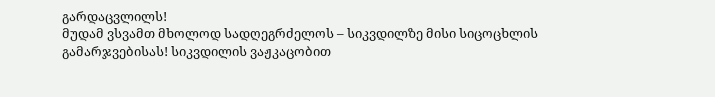გარდაცვლილს!
მუდამ ვსვამთ მხოლოდ სადღეგრძელოს – სიკვდილზე მისი სიცოცხლის გამარჯვებისას! სიკვდილის ვაჟკაცობით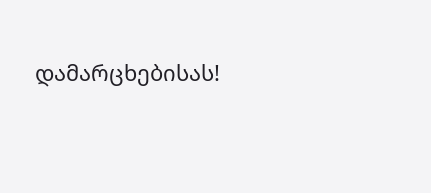დამარცხებისას!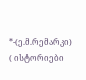*-(ე.მ.რემარკი)
( ისტორიები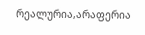რეალურია,არაფერია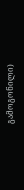გამოგონილი)